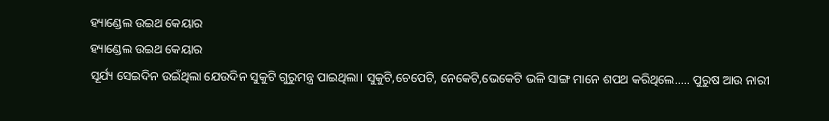ହ୍ୟାଣ୍ଡେଲ ଉଇଥ କେୟାର
ହ୍ୟାଣ୍ଡେଲ ଉଇଥ କେୟାର
ସୂର୍ଯ୍ୟ ସେଇଦିନ ଉଇଁଥିଲା ଯେଉଦିନ ସୁକୁଟି ଗୁରୁମନ୍ତ୍ର ପାଇଥିଲା। ସୁକୁଟି,ଚେପେଟି, ନେକେଟି,ଭେକେଟି ଭଳି ସାଙ୍ଗ ମାନେ ଶପଥ କରିଥିଲେ..... ପୁରୁଷ ଆଉ ନାରୀ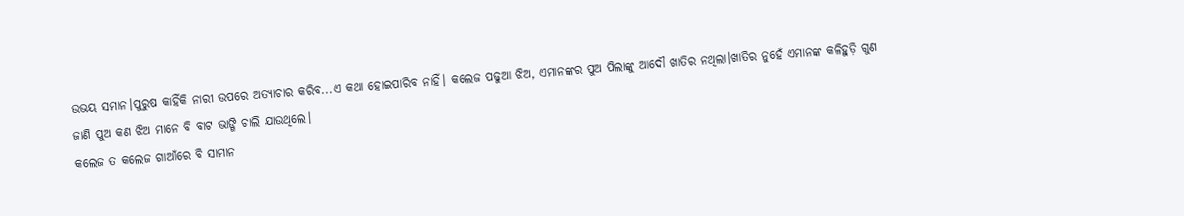ଉଭୟ ସମାନ।ପୁରୁଷ କାହିଁକି ନାରୀ ଉପରେ ଅତ୍ୟାଚାର କରିବ...ଏ କଥା ହୋଇପାରିବ ନାହିଁ। କଲେଜ ପଢୁଆ ଝିଅ, ଏମାନଙ୍କର ପୁଅ ପିଲାଙ୍କୁ ଆଦୌ ଖାତିର ନଥିଲା।ଖାତିର ନୁହେଁ ଏମାନଙ୍କ କଳିହୁଡ଼ି ଗୁଣ ଜାଣି ପୁଅ କଣ ଝିଅ ମାନେ ବି ବାଟ ଭାଙ୍ଗି ଚାଲି ଯାଉଥିଲେ।
କଲେଜ ତ କଲେଜ ଗାଆଁରେ ବି ସାମାନ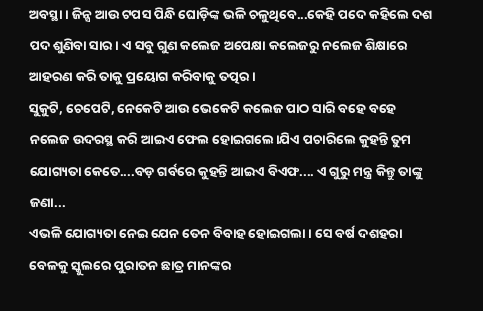ଅବସ୍ଥା। ଜିନ୍ସ ଆଉ ଟପସ ପିନ୍ଧି ଘୋଡ଼ିଙ୍କ ଭଳି ଚଳୁଥିବେ...କେହି ପଦେ କହିଲେ ଦଶ ପଦ ଶୁଣିବା ସାର। ଏ ସବୁ ଗୁଣ କଲେଜ ଅପେକ୍ଷା କଲେଜରୁ ନଲେଜ ଶିକ୍ଷାରେ ଆହରଣ କରି ତାକୁ ପ୍ରୟୋଗ କରିବାକୁ ତତ୍ପର।
ସୁକୁଟି, ଚେପେଟି, ନେକେଟି ଆଉ ଭେକେଟି କଲେଜ ପାଠ ସାରି ବହେ ବହେ ନଲେଜ ଉଦରସ୍ଥ କରି ଆଇଏ ଫେଲ ହୋଇଗଲେ।ଯିଏ ପଚାରିଲେ କୁହନ୍ତି ତୁମ ଯୋଗ୍ୟତା କେତେ....ବଡ଼ ଗର୍ବରେ କୁହନ୍ତି ଆଇଏ ବିଏଫ.... ଏ ଗୁରୁ ମନ୍ତ୍ର କିନ୍ତୁ ତାଙ୍କୁ ଜଣା...
ଏଭଳି ଯୋଗ୍ୟତା ନେଇ ଯେନ ତେନ ବିବାହ ହୋଇଗଲା। ସେ ବର୍ଷ ଦଶହରା ବେଳକୁ ସ୍କୁଲରେ ପୁରାତନ ଛାତ୍ର ମାନଙ୍କର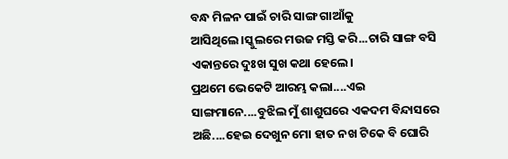ବନ୍ଧ ମିଳନ ପାଇଁ ଚାରି ସାଙ୍ଗ ଗାଆଁକୁ ଆସିଥିଲେ।ସ୍କୁଲରେ ମଉଜ ମସ୍ତି କରି...ଚାରି ସାଙ୍ଗ ବସି ଏକାନ୍ତରେ ଦୁଃଖ ସୁଖ କଥା ହେଲେ।
ପ୍ରଥମେ ଭେକେଟି ଆରମ୍ଭ କଲା....ଏଇ ସାଙ୍ଗମାନେ....ବୁଝିଲ ମୁଁ ଶାଶୁଘରେ ଏକଦମ ବିନ୍ଦାସରେ ଅଛି....ହେଇ ଦେଖୁନ ମୋ ହାତ ନଖ ଟିକେ ବି ଘୋରି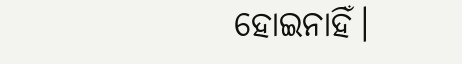ହୋଇନାହିଁ।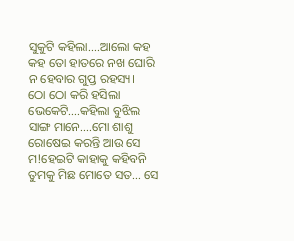ସୁକୁଟି କହିଲା....ଆଲୋ କହ କହ ତୋ ହାତରେ ନଖ ଘୋରି ନ ହେବାର ଗୁପ୍ତ ରହସ୍ୟ।
ଠୋ ଠୋ କରି ହସିଲା ଭେକେଟି....କହିଲା ବୁଝିଲ ସାଙ୍ଗ ମାନେ....ମୋ ଶାଶୁ ରୋଷେଇ କରନ୍ତି ଆଉ ସେ ମ!ହେଇଟି କାହାକୁ କହିବନି ତୁମକୁ ମିଛ ମୋତେ ସତ... ସେ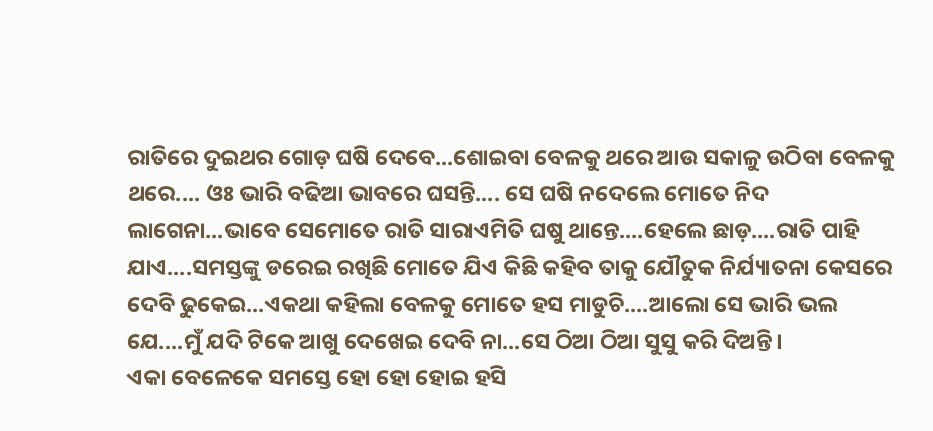ରାତିରେ ଦୁଇଥର ଗୋଡ଼ ଘଷି ଦେବେ...ଶୋଇବା ବେଳକୁ ଥରେ ଆଉ ସକାଳୁ ଉଠିବା ବେଳକୁ ଥରେ.... ଓଃ ଭାରି ବଢିଆ ଭାବରେ ଘସନ୍ତି.... ସେ ଘଷି ନଦେଲେ ମୋତେ ନିଦ ଲାଗେନା...ଭାବେ ସେମୋତେ ରାତି ସାରାଏମିତି ଘଷୁ ଥାନ୍ତେ....ହେଲେ ଛାଡ଼....ରାତି ପାହି ଯାଏ....ସମସ୍ତଙ୍କୁ ଡରେଇ ରଖିଛି ମୋତେ ଯିଏ କିଛି କହିବ ତାକୁ ଯୌତୁକ ନିର୍ଯ୍ୟାତନା କେସରେ ଦେବି ଢୁକେଇ...ଏକଥା କହିଲା ବେଳକୁ ମୋତେ ହସ ମାଡୁଚି....ଆଲୋ ସେ ଭାରି ଭଲ ଯେ....ମୁଁ ଯଦି ଟିକେ ଆଖୁ ଦେଖେଇ ଦେବି ନା...ସେ ଠିଆ ଠିଆ ସୁସୁ କରି ଦିଅନ୍ତି।
ଏକା ବେଳେକେ ସମସ୍ତେ ହୋ ହୋ ହୋଇ ହସି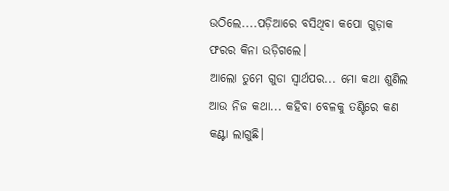ଉଠିଲେ....ପଡ଼ିଆରେ ବସିଥିବା କପୋ ଗୁଡ଼ାକ ଫରର କିନା ଉଡ଼ିଗଲେ।
ଆଲୋ ତୁମେ ଗୁଡା ସ୍ୱାର୍ଥପର... ମୋ କଥା ଶୁଣିଲ ଆଉ ନିଜ କଥା... କହିବା ବେଳକୁ ତଣ୍ଟିରେ କଣ କଣ୍ଟା ଲାଗୁଛି।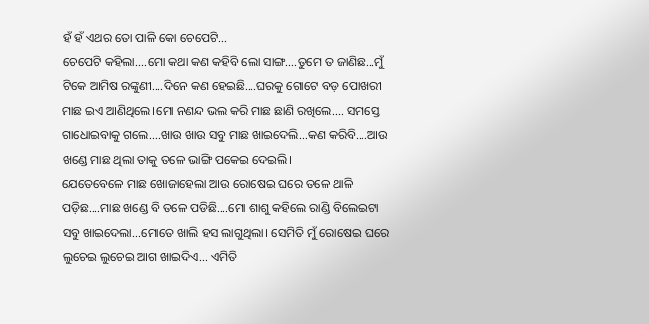ହଁ ହଁ ଏଥର ତୋ ପାଳି କୋ ଚେପେଟି...
ଚେପେଟି କହିଲା....ମୋ କଥା କଣ କହିବି ଲୋ ସାଙ୍ଗ....ତୁମେ ତ ଜାଣିଛ...ମୁଁ ଟିକେ ଆମିଷ ରଙ୍କୁଣୀ....ଦିନେ କଣ ହେଇଛି....ଘରକୁ ଗୋଟେ ବଡ଼ ପୋଖରୀ ମାଛ ଇଏ ଆଣିଥିଲେ।ମୋ ନଣନ୍ଦ ଭଲ କରି ମାଛ ଛାଣି ରଖିଲେ.... ସମସ୍ତେ ଗାଧୋଇବାକୁ ଗଲେ....ଖାଉ ଖାଉ ସବୁ ମାଛ ଖାଇଦେଲି...କଣ କରିବି....ଆଉ ଖଣ୍ଡେ ମାଛ ଥିଲା ତାକୁ ତଳେ ଭାଙ୍ଗି ପକେଇ ଦେଇଲି।
ଯେତେବେଳେ ମାଛ ଖୋଜାହେଲା ଆଉ ରୋଷେଇ ଘରେ ତଳେ ଥାଳି ପଡ଼ିଛ....ମାଛ ଖଣ୍ଡେ ବି ତଳେ ପଡିଛି....ମୋ ଶାଶୁ କହିଲେ ରାଣ୍ଡି ବିଲେଇଟା ସବୁ ଖାଇଦେଲା...ମୋତେ ଖାଲି ହସ ଲାଗୁଥିଲା। ସେମିତି ମୁଁ ରୋଷେଇ ଘରେ ଲୁଚେଇ ଲୁଚେଇ ଆଗ ଖାଇଦିଏ... ଏମିତି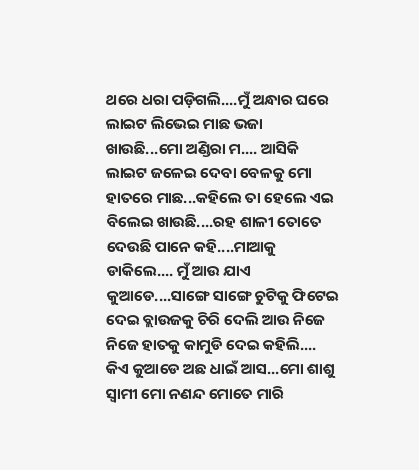ଥରେ ଧରା ପଡ଼ିଗଲି....ମୁଁ ଅନ୍ଧାର ଘରେ ଲାଇଟ ଲିଭେଇ ମାଛ ଭଜା ଖାଉଛି...ମୋ ଅଣ୍ଡିରା ମ.... ଆସିକି ଲାଇଟ ଜଳେଇ ଦେବା ବେଳକୁ ମୋ ହାତରେ ମାଛ...କହିଲେ ତା ହେଲେ ଏଇ ବିଲେଇ ଖାଉଛି....ରହ ଶାଳୀ ତୋତେ ଦେଉଛି ପାନେ କହି....ମାଆକୁ ଡାକିଲେ.... ମୁଁ ଆଉ ଯାଏ କୁଆଡେ....ସାଙ୍ଗେ ସାଙ୍ଗେ ଚୁଟିକୁ ଫିଟେଇ ଦେଇ ବ୍ଲାଉଜକୁ ଚିରି ଦେଲି ଆଉ ନିଜେ ନିଜେ ହାତକୁ କାମୁଡି ଦେଇ କହିଲି.... କିଏ କୁଆଡେ ଅଛ ଧାଇଁ ଆସ...ମୋ ଶାଶୁ ସ୍ୱାମୀ ମୋ ନଣନ୍ଦ ମୋତେ ମାରି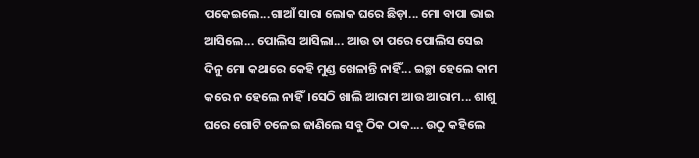ପକେଇଲେ...ଗାଆଁ ସାରା ଲୋକ ଘରେ ଛିଡ଼ା... ମୋ ବାପା ଭାଇ ଆସିଲେ... ପୋଲିସ ଆସିଲା... ଆଉ ତା ପରେ ପୋଲିସ ସେଇ ଦିନୁ ମୋ କଥାରେ କେହି ମୁଣ୍ଡ ଖେଳାନ୍ତି ନାହିଁ... ଇଚ୍ଛା ହେଲେ କାମ କରେ ନ ହେଲେ ନାହିଁ।ସେଠି ଖାଲି ଆରାମ ଆଉ ଆରାମ... ଶାଶୁ ଘରେ ଗୋଟି ଚଳେଇ ଜାଣିଲେ ସବୁ ଠିକ ଠାକ.... ଉଠୁ କହିଲେ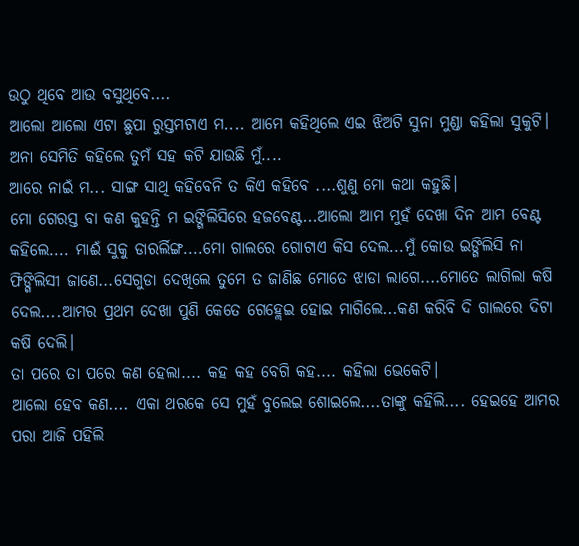ଉଠୁ ଥିବେ ଆଉ ବସୁଥିବେ....
ଆଲୋ ଆଲୋ ଏଟା ଛୁପା ରୁସ୍ତମଟାଏ ମ.... ଆମେ କହିଥିଲେ ଏଇ ଝିଅଟି ସୁନା ମୁଣ୍ଡା କହିଲା ସୁକୁଟି।
ଅନା ସେମିତି କହିଲେ ତୁମଁ ସହ କଟି ଯାଉଛି ମୁଁ....
ଆରେ ନାଇଁ ମ... ସାଙ୍ଗ ସାଥି କହିବେନି ତ କିଏ କହିବେ ....ଶୁଣୁ ମୋ କଥା କହୁଛି।
ମୋ ଗେରସ୍ତ ବା କଣ କୁହନ୍ତି ମ ଇଙ୍ଗିଲିସିରେ ହଜବେଣ୍ଟ...ଆଲୋ ଆମ ମୁହଁ ଦେଖା ଦିନ ଆମ ବେଣ୍ଟ କହିଲେ.... ମାଈଁ ସୁକୁ ଡାରର୍ଲିଙ୍ଗ....ମୋ ଗାଲରେ ଗୋଟାଏ କିସ ଦେଲ...ମୁଁ କୋଉ ଇଙ୍ଗିଲିସି ନା ଫିଙ୍ଗିଲିସୀ ଜାଣେ...ସେଗୁଡା ଦେଖିଲେ ତୁମେ ତ ଜାଣିଛ ମୋତେ ଝାଡା ଲାଗେ....ମୋତେ ଲାଗିଲା କଷି ଦେଲ....ଆମର ପ୍ରଥମ ଦେଖା ପୁଣି କେତେ ଗେହ୍ଲେଇ ହୋଇ ମାଗିଲେ...କଣ କରିବି ଦି ଗାଲରେ ଦିଟା କଷି ଦେଲି।
ତା ପରେ ତା ପରେ କଣ ହେଲା.... କହ କହ ବେଗି କହ.... କହିଲା ଭେକେଟି।
ଆଲୋ ହେବ କଣ.... ଏକା ଥରକେ ସେ ମୁହଁ ବୁଲେଇ ଶୋଇଲେ....ତାଙ୍କୁ କହିଲି.... ହେଇହେ ଆମର ପରା ଆଜି ପହିଲି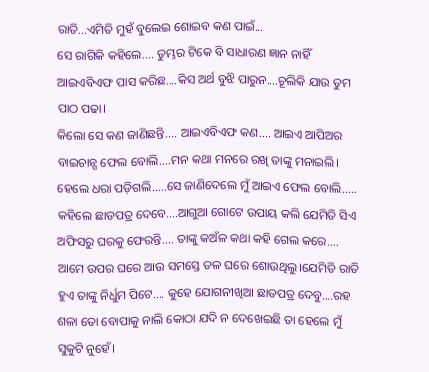ରାତି...ଏମିତି ମୁହଁ ବୁଲେଇ ଶୋଇବ କଣ ପାଇଁ...
ସେ ରାଗିକି କହିଲେ.... ତୁମ୍ଭର ଟିକେ ବି ସାଧାରଣ ଜ୍ଞାନ ନାହିଁ ଆଇଏବିଏଫ ପାସ କରିଛ....କିସ ଅର୍ଥ ବୁଝି ପାରୁନ....ଚୂଲିକି ଯାଉ ତୁମ ପାଠ ପଢା।
କିଲୋ ସେ କଣ ଜାଣିଛନ୍ତି.... ଆଇଏବିଏଫ କଣ.... ଆଇଏ ଆପିଅର ବାଇଚାନ୍ସ ଫେଲ ବୋଲି....ମନ କଥା ମନରେ ରଖି ତାଙ୍କୁ ମନାଇଲି।
ହେଲେ ଧରା ପଡ଼ିଗଲି.....ସେ ଜାଣିଦେଲେ ମୁଁ ଆଇଏ ଫେଲ ବୋଲି..... କହିଲେ ଛାଡପତ୍ର ଦେବେ....ଆଗୁଆ ଗୋଟେ ଉପାୟ କଲି ଯେମିତି ସିଏ ଅଫିସରୁ ଘରକୁ ଫେରନ୍ତି.... ତାଙ୍କୁ କଅଁଳ କଥା କହି ଗେଲ କରେ.... ଆମେ ଉପର ଘରେ ଆଉ ସମସ୍ତେ ତଳ ଘରେ ଶୋଉଥିଲୁ।ଯେମିତି ରାତି ହୁଏ ତାଙ୍କୁ ନିର୍ଧୁମ ପିଟେ.... କୁହେ ଯୋଗନୀଖିଆ ଛାଡପତ୍ର ଦେବୁ....ରହ ଶଳା ତୋ ବୋପାକୁ ନାଲି କୋଠା ଯଦି ନ ଦେଖେଇଛି ତା ହେଲେ ମୁଁ ସୁକୁଟି ନୁହେଁ।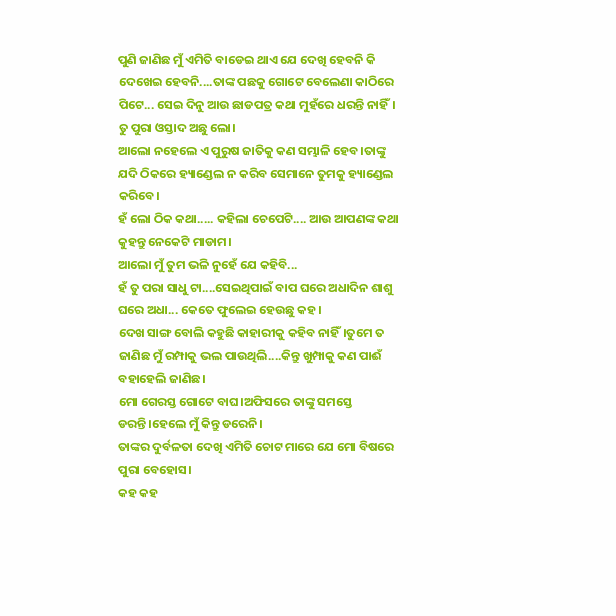ପୁଣି ଜାଣିଛ ମୁଁ ଏମିତି ବାଡେଇ ଥାଏ ଯେ ଦେଖି ହେବନି କି ଦେଖେଇ ହେବନି....ତାଙ୍କ ପଛକୁ ଗୋଟେ ବେଲେଣା କାଠିରେ ପିଟେ... ସେଇ ଦିନୁ ଆଉ ଛାଡପତ୍ର କଥା ମୁହଁରେ ଧରନ୍ତି ନାହିଁ।
ତୁ ପୁରା ଓସ୍ତାଦ ଅଛୁ ଲୋ।
ଆଲୋ ନହେଲେ ଏ ପୁରୁଷ ଜାତିକୁ କଣ ସମ୍ଭାଳି ହେବ।ତାଙ୍କୁ ଯଦି ଠିକରେ ହ୍ୟାଣ୍ଡେଲ ନ କରିବ ସେମାନେ ତୁମକୁ ହ୍ୟାଣ୍ଡେଲ କରିବେ।
ହଁ ଲୋ ଠିକ କଥା..... କହିଲା ଚେପେଟି.... ଆଉ ଆପଣଙ୍କ କଥା କୁହନ୍ତୁ ନେକେଟି ମାଡାମ।
ଆଲୋ ମୁଁ ତୁମ ଭଳି ନୁହେଁ ଯେ କହିବି...
ହଁ ତୁ ପରା ସାଧୁ ଟା....ସେଇଥିପାଇଁ ବାପ ଘରେ ଅଧାଦିନ ଶାଶୁ ଘରେ ଅଧା... କେତେ ଫୁଲେଇ ହେଉଛୁ କହ।
ଦେଖ ସାଙ୍ଗ ବୋଲି କହୁଛି କାହାରୀକୁ କହିବ ନାହିଁ।ତୁମେ ତ ଜାଣିଛ ମୁଁ ରମ୍ପାକୁ ଭଲ ପାଉଥିଲି....କିନ୍ତୁ ଖୁମ୍ପାକୁ କଣ ପାଈଁ ବହାହେଲି ଜାଣିଛ।
ମୋ ଗେରସ୍ତ ଗୋଟେ ବାଘ।ଅଫିସରେ ତାଙ୍କୁ ସମସ୍ତେ ଡରନ୍ତି।ହେଲେ ମୁଁ କିନ୍ତୁ ଡରେନି।
ତାଙ୍କର ଦୁର୍ବଳତା ଦେଖି ଏମିତି ଚୋଟ ମାରେ ଯେ ମୋ ବିଷରେ ପୁରା ବେହୋସ।
କହ କହ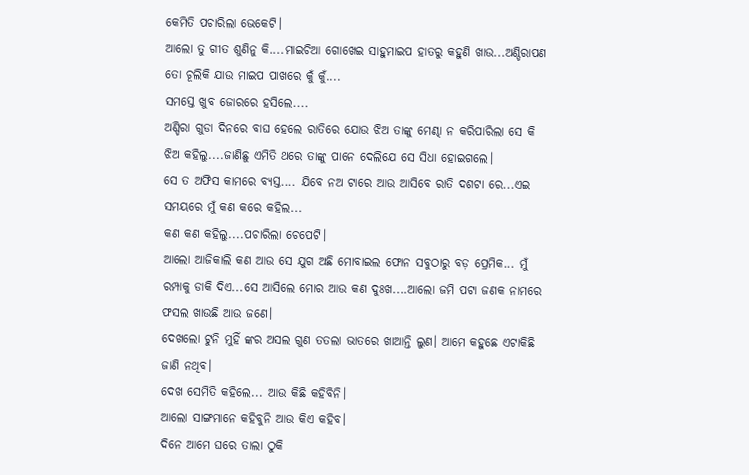କେମିତି ପଚାରିଲା ଭେକେଟି।
ଆଲୋ ତୁ ଗୀତ ଶୁଣିନୁ କି....ମାଇଚିଆ ଗୋଖେଇ ସାହୁମାଇପ ହାତରୁ କହୁଣି ଖାଉ...ଅଣ୍ଡିରାପଣ ତୋ ଚୂଲିକି ଯାଉ ମାଇପ ପାଖରେ କୁଁ କୁଁ....
ସମସ୍ତେ ଖୁବ ଜୋରରେ ହସିଲେ....
ଅଣ୍ଡିରା ଗୁଡା ଦିନରେ ବାଘ ହେଲେ ରାତିରେ ଯୋଉ ଝିଅ ତାଙ୍କୁ ମେଣ୍ଢା ନ କରିପାରିଲା ସେ କି ଝିଅ କହିଲୁ....ଜାଣିଛୁ ଏମିତି ଥରେ ତାଙ୍କୁ ପାନେ ଦେଲିଯେ ସେ ସିଧା ହୋଇଗଲେ।
ସେ ତ ଅଫିସ କାମରେ ବ୍ୟସ୍ତ.... ଯିବେ ନଅ ଟାରେ ଆଉ ଆସିବେ ରାତି ଦଶଟା ରେ...ଏଇ ସମୟରେ ମୁଁ କଣ କରେ କହିଲ...
କଣ କଣ କହିଲୁ....ପଚାରିଲା ଚେପେଟି।
ଆଲୋ ଆଜିକାଲି କଣ ଆଉ ସେ ଯୁଗ ଅଛି ମୋବାଇଲ ଫୋନ ସବୁଠାରୁ ବଡ଼ ପ୍ରେମିକ... ମୁଁ ରମ୍ପାକୁ ଡାକି ଦିଏ...ସେ ଆସିଲେ ମୋର ଆଉ କଣ ଦୁଃଖ....ଆଲୋ ଜମି ପଟା ଜଣକ ନାମରେ ଫସଲ ଖାଉଛି ଆଉ ଜଣେ।
ଦେଖଲୋ ଟୁନି ମୁହିଁ ଙ୍କର ଅସଲ ଗୁଣ ତତଲା ଭାତରେ ଖାଆନ୍ତି ଲୁଣ। ଆମେ କହୁଛେ ଏଟାକିଛି ଜାଣି ନଥିବ।
ଦେଖ ସେମିତି କହିଲେ... ଆଉ କିଛି କହିବିନି।
ଆଲୋ ସାଙ୍ଗମାନେ କହିବୁନି ଆଉ କିଏ କହିବ।
ଦିନେ ଆମେ ଘରେ ତାଲା ଠୁକି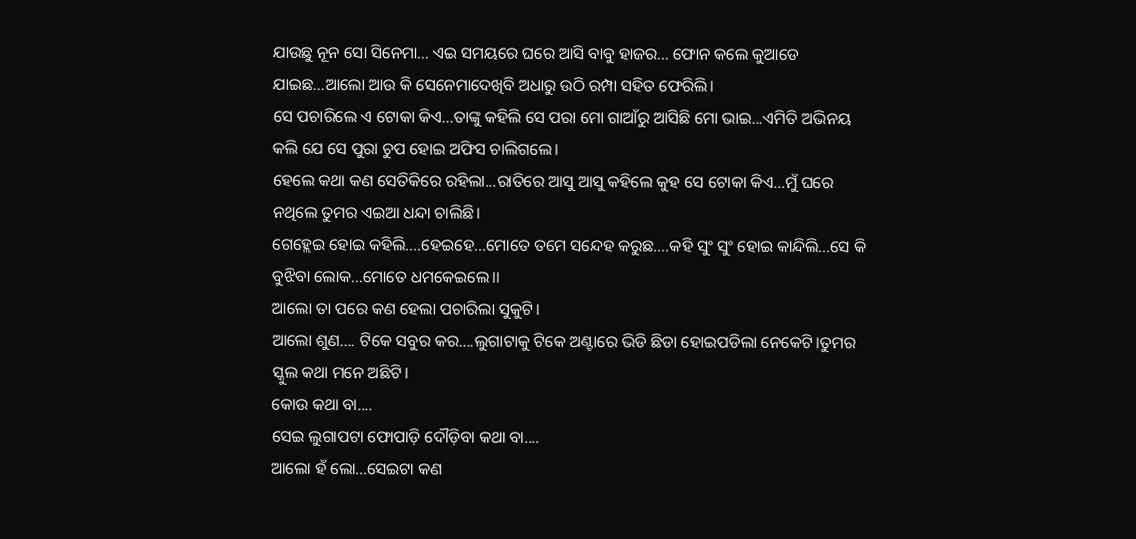ଯାଉଛୁ ନୂନ ସୋ ସିନେମା... ଏଇ ସମୟରେ ଘରେ ଆସି ବାବୁ ହାଜର... ଫୋନ କଲେ କୁଆଡେ ଯାଇଛ...ଆଲୋ ଆଉ କି ସେନେମାଦେଖିବି ଅଧାରୁ ଉଠି ରମ୍ପା ସହିତ ଫେରିଲି।
ସେ ପଚାରିଲେ ଏ ଟୋକା କିଏ...ତାଙ୍କୁ କହିଲି ସେ ପରା ମୋ ଗାଆଁରୁ ଆସିଛି ମୋ ଭାଇ...ଏମିତି ଅଭିନୟ କଲି ଯେ ସେ ପୁରା ଚୁପ ହୋଇ ଅଫିସ ଚାଲିଗଲେ।
ହେଲେ କଥା କଣ ସେତିକିରେ ରହିଲା...ରାତିରେ ଆସୁ ଆସୁ କହିଲେ କୁହ ସେ ଟୋକା କିଏ...ମୁଁ ଘରେ ନଥିଲେ ତୁମର ଏଇଆ ଧନ୍ଦା ଚାଲିଛି।
ଗେହ୍ଲେଇ ହୋଇ କହିଲି....ହେଇହେ...ମୋତେ ତମେ ସନ୍ଦେହ କରୁଛ....କହି ସୁଂ ସୁଂ ହୋଇ କାନ୍ଦିଲି...ସେ କି ବୁଝିବା ଲୋକ...ମୋତେ ଧମକେଇଲେ।।
ଆଲୋ ତା ପରେ କଣ ହେଲା ପଚାରିଲା ସୁକୁଟି।
ଆଲୋ ଶୁଣ.... ଟିକେ ସବୁର କର....ଲୁଗାଟାକୁ ଟିକେ ଅଣ୍ଟାରେ ଭିଡି ଛିଡା ହୋଇପଡିଲା ନେକେଟି।ତୁମର ସ୍କୁଲ କଥା ମନେ ଅଛିଟି।
କୋଉ କଥା ବା....
ସେଇ ଲୁଗାପଟା ଫୋପାଡ଼ି ଦୌଡ଼ିବା କଥା ବା....
ଆଲୋ ହଁ ଲୋ...ସେଇଟା କଣ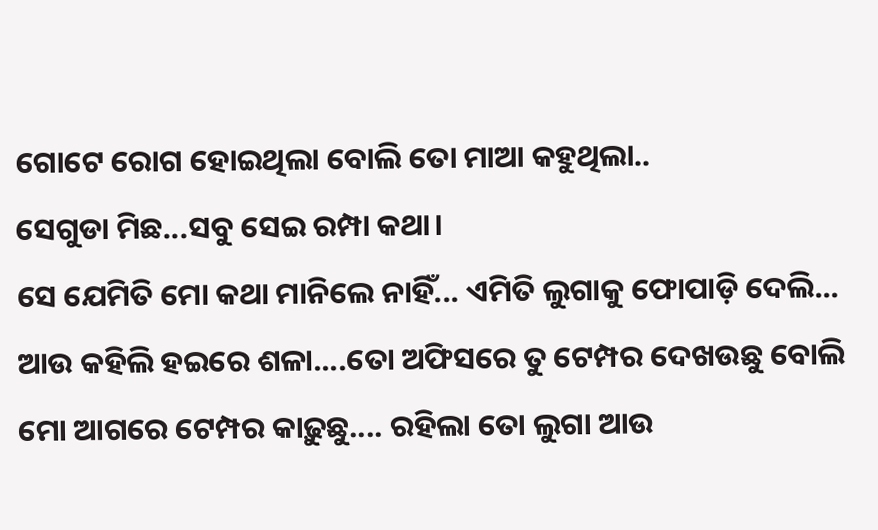ଗୋଟେ ରୋଗ ହୋଇଥିଲା ବୋଲି ତୋ ମାଆ କହୁଥିଲା..
ସେଗୁଡା ମିଛ...ସବୁ ସେଇ ରମ୍ପା କଥା।
ସେ ଯେମିତି ମୋ କଥା ମାନିଲେ ନାହିଁ... ଏମିତି ଲୁଗାକୁ ଫୋପାଡ଼ି ଦେଲି... ଆଉ କହିଲି ହଇରେ ଶଳା....ତୋ ଅଫିସରେ ତୁ ଟେମ୍ପର ଦେଖଉଛୁ ବୋଲି ମୋ ଆଗରେ ଟେମ୍ପର କାଢ଼ୁଛୁ.... ରହିଲା ତୋ ଲୁଗା ଆଉ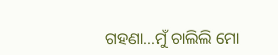ଗହଣା...ମୁଁ ଚାଲିଲି ମୋ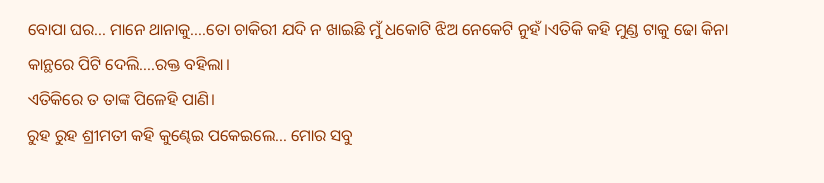ବୋପା ଘର... ମାନେ ଥାନାକୁ....ତୋ ଚାକିରୀ ଯଦି ନ ଖାଇଛି ମୁଁ ଧକୋଟି ଝିଅ ନେକେଟି ନୁହଁ।ଏତିକି କହି ମୁଣ୍ଡ ଟାକୁ ଢୋ କିନା କାନ୍ଥରେ ପିଟି ଦେଲି....ରକ୍ତ ବହିଲା।
ଏତିକିରେ ତ ତାଙ୍କ ପିଳେହି ପାଣି।
ରୁହ ରୁହ ଶ୍ରୀମତୀ କହି କୁଣ୍ଢେଇ ପକେଇଲେ... ମୋର ସବୁ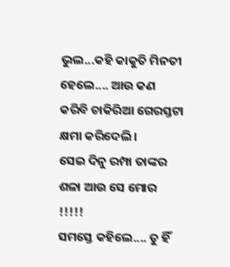ଭୁଲ...କହି କାକୁତି ମିନତୀ ହେଲେ.... ଆଉ କଣ କରିବି ଚାକିରିଆ ଗେରସ୍ତଟା କ୍ଷମା କରିଦେଲି।
ସେଇ ଦିନୁ ରମ୍ପା ତାଙ୍କର ଶଳା ଆଉ ସେ ମୋର !!!!!
ସମସ୍ତେ କହିଲେ.... ତୁ ହିଁ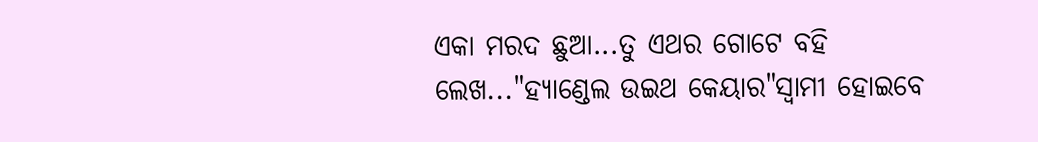ଏକା ମରଦ ଛୁଆ...ତୁ ଏଥର ଗୋଟେ ବହି ଲେଖ..."ହ୍ୟାଣ୍ଡେଲ ଉଇଥ କେୟାର"ସ୍ଵାମୀ ହୋଇବେ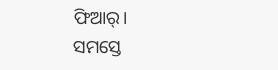ଫିଆର୍।
ସମସ୍ତେ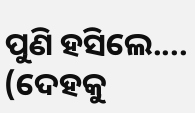ପୁଣି ହସିଲେ....
(ଦେହକୁ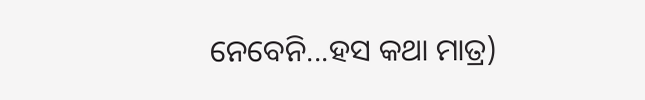ନେବେନି...ହସ କଥା ମାତ୍ର)